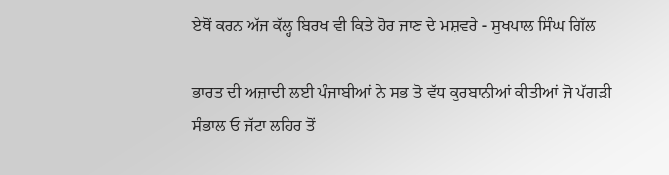ਏਥੋਂ ਕਰਨ ਅੱਜ ਕੱਲ੍ਹ ਬਿਰਖ ਵੀ ਕਿਤੇ ਹੋਰ ਜਾਣ ਦੇ ਮਸ਼ਵਰੇ - ਸੁਖਪਾਲ ਸਿੰਘ ਗਿੱਲ

ਭਾਰਤ ਦੀ ਅਜ਼ਾਦੀ ਲਈ ਪੰਜਾਬੀਆਂ ਨੇ ਸਭ ਤੋ ਵੱਧ ਕੁਰਬਾਨੀਆਂ ਕੀਤੀਆਂ ਜੋ ਪੱਗੜੀ ਸੰਭਾਲ ਓ ਜੱਟਾ ਲਹਿਰ ਤੋਂ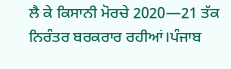ਲੈ ਕੇ ਕਿਸਾਨੀ ਮੋਰਚੇ 2020—21 ਤੱਕ  ਨਿਰੰਤਰ ਬਰਕਰਾਰ ਰਹੀਆਂ।ਪੰਜਾਬ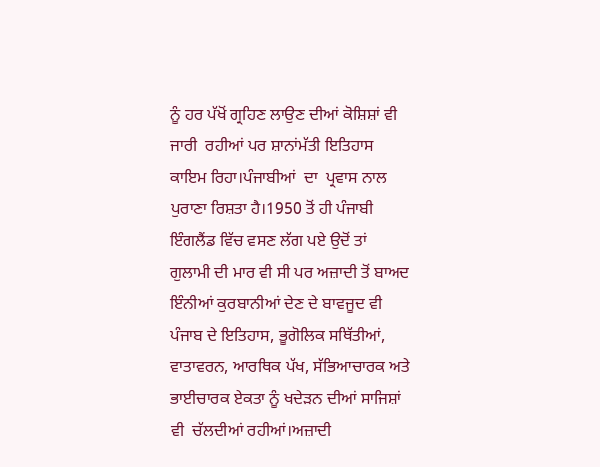ਨੂੰ ਹਰ ਪੱਖੋਂ ਗ੍ਰਹਿਣ ਲਾਉਣ ਦੀਆਂ ਕੋਸ਼ਿਸ਼ਾਂ ਵੀ ਜਾਰੀ  ਰਹੀਆਂ ਪਰ ਸ਼ਾਨਾਂਮੱਤੀ ਇਤਿਹਾਸ ਕਾਇਮ ਰਿਹਾ।ਪੰਜਾਬੀਆਂ  ਦਾ  ਪ੍ਰਵਾਸ ਨਾਲ ਪੁਰਾਣਾ ਰਿਸ਼ਤਾ ਹੈ।1950 ਤੋਂ ਹੀ ਪੰਜਾਬੀ ਇੰਗਲੈਂਡ ਵਿੱਚ ਵਸਣ ਲੱਗ ਪਏ ਉਦੋਂ ਤਾਂ ਗੁਲਾਮੀ ਦੀ ਮਾਰ ਵੀ ਸੀ ਪਰ ਅਜ਼ਾਦੀ ਤੋਂ ਬਾਅਦ ਇੰਨੀਆਂ ਕੁਰਬਾਨੀਆਂ ਦੇਣ ਦੇ ਬਾਵਜੂਦ ਵੀ ਪੰਜਾਬ ਦੇ ਇਤਿਹਾਸ, ਭੂਗੋਲਿਕ ਸਥਿੱਤੀਆਂ, ਵਾਤਾਵਰਨ, ਆਰਥਿਕ ਪੱਖ, ਸੱਭਿਆਚਾਰਕ ਅਤੇ ਭਾਈਚਾਰਕ ਏਕਤਾ ਨੂੰ ਖਦੇੜਨ ਦੀਆਂ ਸਾਜਿਸ਼ਾਂ ਵੀ  ਚੱਲਦੀਆਂ ਰਹੀਆਂ।ਅਜ਼ਾਦੀ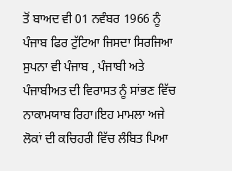ਤੋਂ ਬਾਅਦ ਵੀ 01 ਨਵੰਬਰ 1966 ਨੂੰ ਪੰਜਾਬ ਫਿਰ ਟੁੱਟਿਆ ਜਿਸਦਾ ਸਿਰਜਿਆ ਸੁਪਨਾ ਵੀ ਪੰਜਾਬ , ਪੰਜਾਬੀ ਅਤੇ ਪੰਜਾਬੀਅਤ ਦੀ ਵਿਰਾਸਤ ਨੂੰ ਸਾਂਭਣ ਵਿੱਚ ਨਾਕਾਮਯਾਬ ਰਿਹਾ।ਇਹ ਮਾਮਲਾ ਅਜੇ ਲੋਕਾਂ ਦੀ ਕਚਿਹਰੀ ਵਿੱਚ ਲੰਬਿਤ ਪਿਆ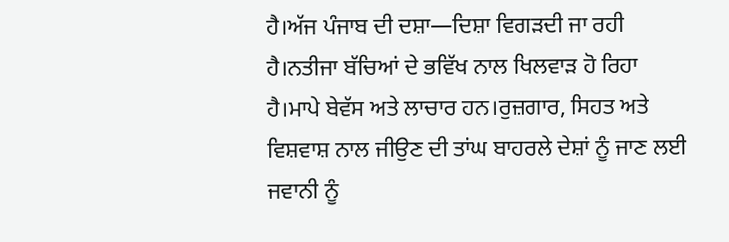ਹੈ।ਅੱਜ ਪੰਜਾਬ ਦੀ ਦਸ਼ਾ—ਦਿਸ਼ਾ ਵਿਗੜਦੀ ਜਾ ਰਹੀ ਹੈ।ਨਤੀਜਾ ਬੱਚਿਆਂ ਦੇ ਭਵਿੱਖ ਨਾਲ ਖਿਲਵਾੜ ਹੋ ਰਿਹਾ ਹੈ।ਮਾਪੇ ਬੇਵੱਸ ਅਤੇ ਲਾਚਾਰ ਹਨ।ਰੁਜ਼ਗਾਰ, ਸਿਹਤ ਅਤੇ ਵਿਸ਼ਵਾਸ਼ ਨਾਲ ਜੀਉਣ ਦੀ ਤਾਂਘ ਬਾਹਰਲੇ ਦੇਸ਼ਾਂ ਨੂੰ ਜਾਣ ਲਈ ਜਵਾਨੀ ਨੂੰ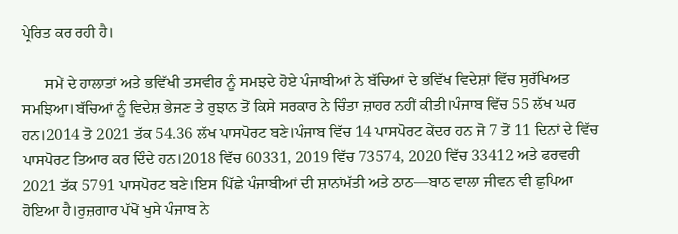ਪ੍ਰੇਰਿਤ ਕਰ ਰਹੀ ਹੈ।

      ਸਮੇਂ ਦੇ ਹਾਲਾਤਾਂ ਅਤੇ ਭਵਿੱਖੀ ਤਸਵੀਰ ਨੂੰ ਸਮਝਦੇ ਹੋਏ ਪੰਜਾਬੀਆਂ ਨੇ ਬੱਚਿਆਂ ਦੇ ਭਵਿੱਖ ਵਿਦੇਸ਼ਾਂ ਵਿੱਚ ਸੁਰੱਖਿਅਤ ਸਮਝਿਆ।ਬੱਚਿਆਂ ਨੂੰ ਵਿਦੇਸ਼ ਭੇਜਣ ਤੇ ਰੁਝਾਨ ਤੋਂ ਕਿਸੇ ਸਰਕਾਰ ਨੇ ਚਿੰਤਾ ਜ਼ਾਹਰ ਨਹੀਂ ਕੀਤੀ।ਪੰਜਾਬ ਵਿੱਚ 55 ਲੱਖ ਘਰ ਹਨ।2014 ਤੋ 2021 ਤੱਕ 54.36 ਲੱਖ ਪਾਸਪੋਰਟ ਬਣੇ।ਪੰਜਾਬ ਵਿੱਚ 14 ਪਾਸਪੋਰਟ ਕੇਂਦਰ ਹਨ ਜੋ 7 ਤੋਂ 11 ਦਿਨਾਂ ਦੇ ਵਿੱਚ ਪਾਸਪੋਰਟ ਤਿਆਰ ਕਰ ਦਿੰਦੇ ਹਨ।2018 ਵਿੱਚ 60331, 2019 ਵਿੱਚ 73574, 2020 ਵਿੱਚ 33412 ਅਤੇ ਫਰਵਰੀ 2021 ਤੱਕ 5791 ਪਾਸਪੋਰਟ ਬਣੇ।ਇਸ ਪਿੱਛੇ ਪੰਜਾਬੀਆਂ ਦੀ ਸ਼ਾਨਾਂਮੱਤੀ ਅਤੇ ਠਾਠ—ਬਾਠ ਵਾਲਾ ਜੀਵਨ ਵੀ ਛੁਪਿਆ ਹੋਇਆ ਹੈ।ਰੁਜ਼ਗਾਰ ਪੱਖੋਂ ਖੁਸੇ ਪੰਜਾਬ ਨੇ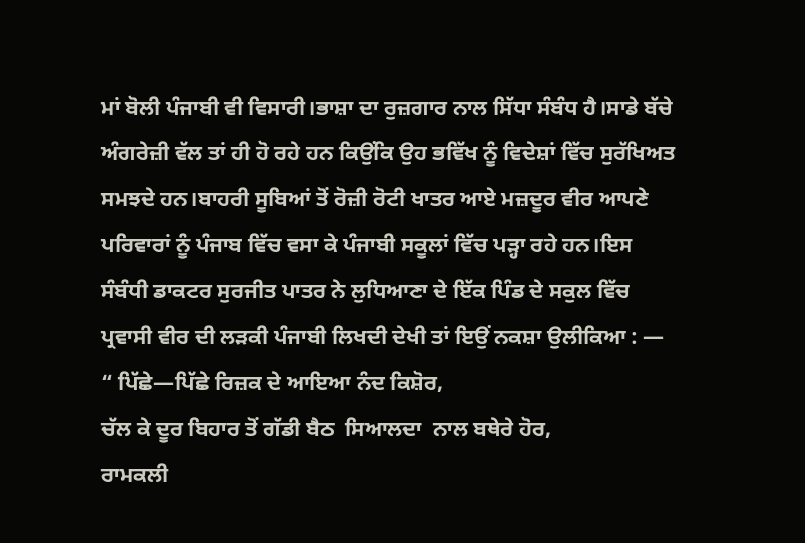ਮਾਂ ਬੋਲੀ ਪੰਜਾਬੀ ਵੀ ਵਿਸਾਰੀ।ਭਾਸ਼ਾ ਦਾ ਰੁਜ਼ਗਾਰ ਨਾਲ ਸਿੱਧਾ ਸੰਬੰਧ ਹੈ।ਸਾਡੇ ਬੱਚੇ ਅੰਗਰੇਜ਼ੀ ਵੱਲ ਤਾਂ ਹੀ ਹੋ ਰਹੇ ਹਨ ਕਿਉਂਕਿ ਉਹ ਭਵਿੱਖ ਨੂੰ ਵਿਦੇਸ਼ਾਂ ਵਿੱਚ ਸੁਰੱਖਿਅਤ ਸਮਝਦੇ ਹਨ।ਬਾਹਰੀ ਸੂਬਿਆਂ ਤੋਂ ਰੋਜ਼ੀ ਰੋਟੀ ਖਾਤਰ ਆਏ ਮਜ਼ਦੂਰ ਵੀਰ ਆਪਣੇ ਪਰਿਵਾਰਾਂ ਨੂੰ ਪੰਜਾਬ ਵਿੱਚ ਵਸਾ ਕੇ ਪੰਜਾਬੀ ਸਕੂਲਾਂ ਵਿੱਚ ਪੜ੍ਹਾ ਰਹੇ ਹਨ।ਇਸ ਸੰਬੰਧੀ ਡਾਕਟਰ ਸੁਰਜੀਤ ਪਾਤਰ ਨੇ ਲੁਧਿਆਣਾ ਦੇ ਇੱਕ ਪਿੰਡ ਦੇ ਸਕੁਲ ਵਿੱਚ ਪ੍ਰਵਾਸੀ ਵੀਰ ਦੀ ਲੜਕੀ ਪੰਜਾਬੀ ਲਿਖਦੀ ਦੇਖੀ ਤਾਂ ਇਉਂ ਨਕਸ਼ਾ ਉਲੀਕਿਆ : —
“ ਪਿੱਛੇ—ਪਿੱਛੇ ਰਿਜ਼ਕ ਦੇ ਆਇਆ ਨੰਦ ਕਿਸ਼ੋਰ,
ਚੱਲ ਕੇ ਦੂਰ ਬਿਹਾਰ ਤੋਂ ਗੱਡੀ ਬੈਠ  ਸਿਆਲਦਾ  ਨਾਲ ਬਥੇਰੇ ਹੋਰ,
ਰਾਮਕਲੀ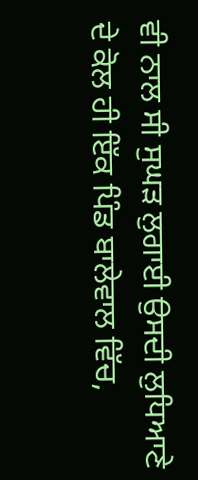ਵੀ ਨਾਲ ਸੀ ਸੁਘੜ ਲੁਗਾਈ ਉਸਦੀ ਲੁਧਿਆਣੇ ਦੇ ਕੋਲ ਹੀ ਇੱਕ ਪਿੰਡ ਬਾਲੇਵਾਲ ਵਿੱਚ,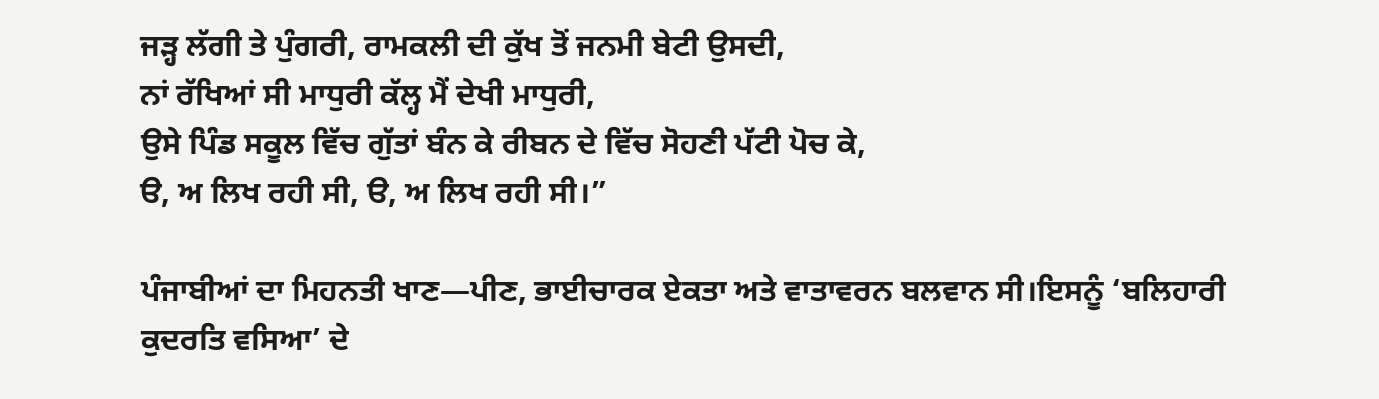ਜੜ੍ਹ ਲੱਗੀ ਤੇ ਪੁੰਗਰੀ, ਰਾਮਕਲੀ ਦੀ ਕੁੱਖ ਤੋਂ ਜਨਮੀ ਬੇਟੀ ਉਸਦੀ,
ਨਾਂ ਰੱਖਿਆਂ ਸੀ ਮਾਧੁਰੀ ਕੱਲ੍ਹ ਮੈਂ ਦੇਖੀ ਮਾਧੁਰੀ,
ਉਸੇ ਪਿੰਡ ਸਕੂਲ ਵਿੱਚ ਗੁੱਤਾਂ ਬੰਨ ਕੇ ਰੀਬਨ ਦੇ ਵਿੱਚ ਸੋਹਣੀ ਪੱਟੀ ਪੋਚ ਕੇ,
ੳ, ਅ ਲਿਖ ਰਹੀ ਸੀ, ੳ, ਅ ਲਿਖ ਰਹੀ ਸੀ।”

ਪੰਜਾਬੀਆਂ ਦਾ ਮਿਹਨਤੀ ਖਾਣ—ਪੀਣ, ਭਾਈਚਾਰਕ ਏਕਤਾ ਅਤੇ ਵਾਤਾਵਰਨ ਬਲਵਾਨ ਸੀ।ਇਸਨੂੰ ‘ਬਲਿਹਾਰੀ ਕੁਦਰਤਿ ਵਸਿਆ’ ਦੇ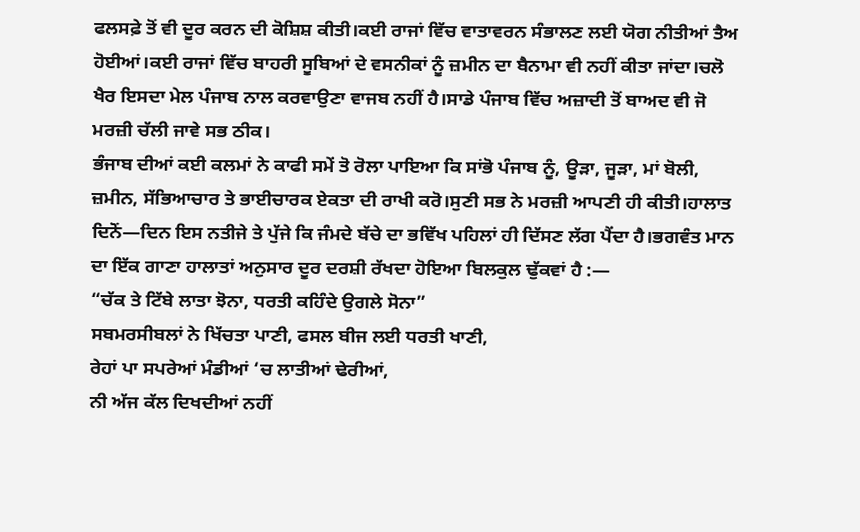ਫਲਸਫ਼ੇ ਤੋਂ ਵੀ ਦੂਰ ਕਰਨ ਦੀ ਕੋਸ਼ਿਸ਼ ਕੀਤੀ।ਕਈ ਰਾਜਾਂ ਵਿੱਚ ਵਾਤਾਵਰਨ ਸੰਭਾਲਣ ਲਈ ਯੋਗ ਨੀਤੀਆਂ ਤੈਅ ਹੋਈਆਂ।ਕਈ ਰਾਜਾਂ ਵਿੱਚ ਬਾਹਰੀ ਸੂਬਿਆਂ ਦੇ ਵਸਨੀਕਾਂ ਨੂੰ ਜ਼ਮੀਨ ਦਾ ਬੈਨਾਮਾ ਵੀ ਨਹੀਂ ਕੀਤਾ ਜਾਂਦਾ।ਚਲੋ ਖੈਰ ਇਸਦਾ ਮੇਲ ਪੰਜਾਬ ਨਾਲ ਕਰਵਾਉਣਾ ਵਾਜਬ ਨਹੀਂ ਹੈ।ਸਾਡੇ ਪੰਜਾਬ ਵਿੱਚ ਅਜ਼ਾਦੀ ਤੋਂ ਬਾਅਦ ਵੀ ਜੋ ਮਰਜ਼ੀ ਚੱਲੀ ਜਾਵੇ ਸਭ ਠੀਕ।
ਭੰਜਾਬ ਦੀਆਂ ਕਈ ਕਲਮਾਂ ਨੇ ਕਾਫੀ ਸਮੇਂ ਤੋ ਰੋਲਾ ਪਾਇਆ ਕਿ ਸਾਂਭੋ ਪੰਜਾਬ ਨੂੰ, ਊੜਾ, ਜੂੜਾ, ਮਾਂ ਬੋਲੀ, ਜ਼ਮੀਨ, ਸੱਭਿਆਚਾਰ ਤੇ ਭਾਈਚਾਰਕ ਏਕਤਾ ਦੀ ਰਾਖੀ ਕਰੋ।ਸੁਣੀ ਸਭ ਨੇ ਮਰਜ਼ੀ ਆਪਣੀ ਹੀ ਕੀਤੀ।ਹਾਲਾਤ ਦਿਨੋਂ—ਦਿਨ ਇਸ ਨਤੀਜੇ ਤੇ ਪੁੱਜੇ ਕਿ ਜੰਮਦੇ ਬੱਚੇ ਦਾ ਭਵਿੱਖ ਪਹਿਲਾਂ ਹੀ ਦਿੱਸਣ ਲੱਗ ਪੈਂਦਾ ਹੈ।ਭਗਵੰਤ ਮਾਨ ਦਾ ਇੱਕ ਗਾਣਾ ਹਾਲਾਤਾਂ ਅਨੁਸਾਰ ਦੂਰ ਦਰਸ਼ੀ ਰੱਖਦਾ ਹੋਇਆ ਬਿਲਕੁਲ ਢੁੱਕਵਾਂ ਹੈ :—
“ਚੱਕ ਤੇ ਟਿੱਬੇ ਲਾਤਾ ਝੋਨਾ, ਧਰਤੀ ਕਹਿੰਦੇ ਉਗਲੇ ਸੋਨਾ”
ਸਬਮਰਸੀਬਲਾਂ ਨੇ ਖਿੱਚਤਾ ਪਾਣੀ, ਫਸਲ ਬੀਜ ਲਈ ਧਰਤੀ ਖਾਣੀ,
ਰੇਹਾਂ ਪਾ ਸਪਰੇਆਂ ਮੰਡੀਆਂ ‘ਚ ਲਾਤੀਆਂ ਢੇਰੀਆਂ,
ਨੀ ਅੱਜ ਕੱਲ ਦਿਖਦੀਆਂ ਨਹੀਂ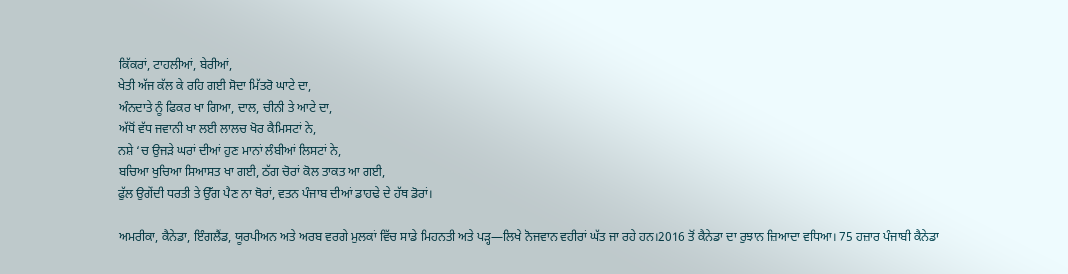ਕਿੱਕਰਾਂ, ਟਾਹਲੀਆਂ, ਬੇਰੀਆਂ,
ਖੇਤੀ ਅੱਜ ਕੱਲ ਕੇ ਰਹਿ ਗਈ ਸੋਦਾ ਮਿੱਤਰੋ ਘਾਟੇ ਦਾ,
ਅੰਨਦਾਤੇ ਨੂੰ ਫਿਕਰ ਖਾ ਗਿਆ, ਦਾਲ, ਚੀਨੀ ਤੇ ਆਟੇ ਦਾ,
ਅੱਧੋਂ ਵੱਧ ਜਵਾਨੀ ਖਾ ਲਈ ਲਾਲਚ ਖੋਰ ਕੈਮਿਸਟਾਂ ਨੇ,
ਨਸ਼ੇ ‘ਚ ਉਜੜੇ ਘਰਾਂ ਦੀਆਂ ਹੁਣ ਮਾਨਾਂ ਲੰਬੀਆਂ ਲਿਸਟਾਂ ਨੇ,
ਬਚਿਆ ਖੁਚਿਆ ਸਿਆਸਤ ਖਾ ਗਈ, ਠੱਗ ਚੋਰਾਂ ਕੋਲ ਤਾਕਤ ਆ ਗਈ,
ਫੁੱਲ ਉਗੇਂਦੀ ਧਰਤੀ ਤੇ ਉੱਗ ਪੈਣ ਨਾ ਥੋਰਾਂ, ਵਤਨ ਪੰਜਾਬ ਦੀਆਂ ਡਾਹਢੇ ਦੇ ਹੱਥ ਡੋਰਾਂ।

ਅਮਰੀਕਾ, ਕੈਨੇਡਾ, ਇੰਗਲੈਂਡ, ਯੂਰਪੀਅਨ ਅਤੇ ਅਰਬ ਵਰਗੇ ਮੁਲਕਾਂ ਵਿੱਚ ਸਾਡੇ ਮਿਹਨਤੀ ਅਤੇ ਪੜ੍ਹ—ਲਿਖੇ ਨੋਜਵਾਨ ਵਹੀਰਾਂ ਘੱਤ ਜਾ ਰਹੇ ਹਨ।2016 ਤੋਂ ਕੈਨੇਡਾ ਦਾ ਰੁਝਾਨ ਜ਼ਿਆਦਾ ਵਧਿਆ। 75 ਹਜ਼ਾਰ ਪੰਜਾਬੀ ਕੈਨੇਡਾ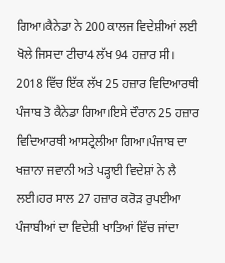ਗਿਆ।ਕੈਨੇਡਾ ਨੇ 200 ਕਾਲਜ ਵਿਦੇਸ਼ੀਆਂ ਲਈ ਖੋਲੇ ਜਿਸਦਾ ਟੀਚਾ4 ਲੱਖ 94 ਹਜ਼ਾਰ ਸੀ। 2018 ਵਿੱਚ ਇੱਕ ਲੱਖ 25 ਹਜ਼ਾਰ ਵਿਦਿਆਰਥੀ ਪੰਜਾਬ ਤੋ ਕੈਨੇਡਾ ਗਿਆ।ਇਸੇ ਦੌਰਾਨ 25 ਹਜ਼ਾਰ ਵਿਦਿਆਰਥੀ ਆਸਟ੍ਰੇਲੀਆ ਗਿਆ।ਪੰਜਾਬ ਦਾ ਖਜ਼ਾਨਾ ਜਵਾਨੀ ਅਤੇ ਪੜ੍ਹਾਈ ਵਿਦੇਸ਼ਾਂ ਨੇ ਲੈ ਲਈ।ਹਰ ਸਾਲ 27 ਹਜ਼ਾਰ ਕਰੋੜ ਰੁਪਈਆ ਪੰਜਾਬੀਆਂ ਦਾ ਵਿਦੇਸ਼ੀ ਖਾਤਿਆਂ ਵਿੱਚ ਜਾਂਦਾ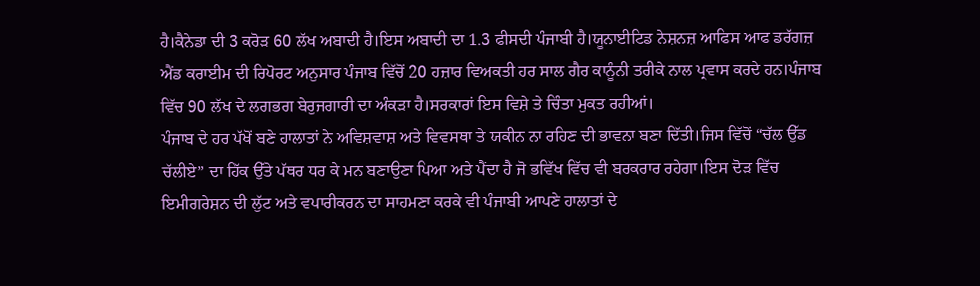ਹੈ।ਕੈਨੇਡਾ ਦੀ 3 ਕਰੋੜ 60 ਲੱਖ ਅਬਾਦੀ ਹੈ।ਇਸ ਅਬਾਦੀ ਦਾ 1.3 ਫੀਸਦੀ ਪੰਜਾਬੀ ਹੈ।ਯੂਨਾਈਟਿਡ ਨੇਸ਼ਨਜ਼ ਆਫਿਸ ਆਫ ਡਰੱਗਜ਼ ਐਂਡ ਕਰਾਈਮ ਦੀ ਰਿਪੋਰਟ ਅਨੁਸਾਰ ਪੰਜਾਬ ਵਿੱਚੋਂ 20 ਹਜ਼ਾਰ ਵਿਅਕਤੀ ਹਰ ਸਾਲ ਗੈਰ ਕਾਨੂੰਨੀ ਤਰੀਕੇ ਨਾਲ ਪ੍ਰਵਾਸ ਕਰਦੇ ਹਨ।ਪੰਜਾਬ ਵਿੱਚ 90 ਲੱਖ ਦੇ ਲਗਭਗ ਬੇਰੁਜਗਾਰੀ ਦਾ ਅੰਕੜਾ ਹੈ।ਸਰਕਾਰਾਂ ਇਸ ਵਿਸ਼ੇ ਤੇ ਚਿੰਤਾ ਮੁਕਤ ਰਹੀਆਂ।
ਪੰਜਾਬ ਦੇ ਹਰ ਪੱਖੋਂ ਬਣੇ ਹਾਲਾਤਾਂ ਨੇ ਅਵਿਸ਼ਵਾਸ਼ ਅਤੇ ਵਿਵਸਥਾ ਤੇ ਯਕੀਨ ਨਾ ਰਹਿਣ ਦੀ ਭਾਵਨਾ ਬਣਾ ਦਿੱਤੀ।ਜਿਸ ਵਿੱਚੋਂ “ਚੱਲ ਉੱਡ ਚੱਲੀਏ” ਦਾ ਹਿੱਕ ਉੱਤੇ ਪੱਥਰ ਧਰ ਕੇ ਮਨ ਬਣਾਉਣਾ ਪਿਆ ਅਤੇ ਪੈਂਦਾ ਹੈ ਜੋ ਭਵਿੱਖ ਵਿੱਚ ਵੀ ਬਰਕਰਾਰ ਰਹੇਗਾ।ਇਸ ਦੋੜ ਵਿੱਚ ਇਮੀਗਰੇਸ਼ਨ ਦੀ ਲੁੱਟ ਅਤੇ ਵਪਾਰੀਕਰਨ ਦਾ ਸਾਹਮਣਾ ਕਰਕੇ ਵੀ ਪੰਜਾਬੀ ਆਪਣੇ ਹਾਲਾਤਾਂ ਦੇ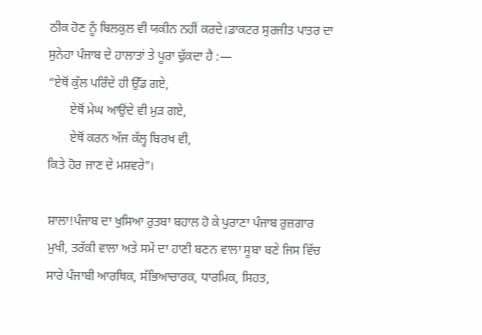ਠੀਕ ਹੋਣ ਨੂੰ ਬਿਲਕੁਲ ਵੀ ਯਕੀਨ ਨਹੀਂ ਕਰਦੇ।ਡਾਕਟਰ ਸੁਰਜੀਤ ਪਾਤਰ ਦਾ ਸੁਨੇਹਾ ਪੰਜਾਬ ਦੇ ਹਾਲਾਤਾਂ ਤੇ ਪੂਰਾ ਢੁੱਕਦਾ ਹੈ :—
“ਏਥੋਂ ਕੁੱਲ ਪਰਿੰਦੇ ਹੀ ਉੱਡ ਗਏ,
       ਏਥੋਂ ਮੇਘ ਆਉਂਦੇ ਵੀ ਮੁੜ ਗਏ,
       ਏਥੋਂ ਕਰਨ ਅੱਜ ਕੱਲ੍ਹ ਬਿਰਖ ਵੀ,
ਕਿਤੇ ਹੋਰ ਜਾਣ ਦੇ ਮਸ਼ਵਰੇ”।

ਸ਼ਾਲਾ!ਪੰਜਾਬ ਦਾ ਖੁਸਿਆ ਰੁਤਬਾ ਬਹਾਲ ਹੋ ਕੇ ਪੁਰਾਣਾ ਪੰਜਾਬ ਰੁਜ਼ਗਾਰ ਮੁਖੀ, ਤਰੱਕੀ ਵਾਲਾ ਅਤੇ ਸਮੇਂ ਦਾ ਹਾਣੀ ਬਣਨ ਵਾਲਾ ਸੂਬਾ ਬਣੇ ਜਿਸ ਵਿੱਚ ਸਾਰੇ ਪੰਜਾਬੀ ਆਰਥਿਕ, ਸੱਭਿਆਚਾਰਕ, ਧਾਰਮਿਕ, ਸਿਹਤ,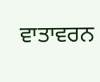ਵਾਤਾਵਰਨ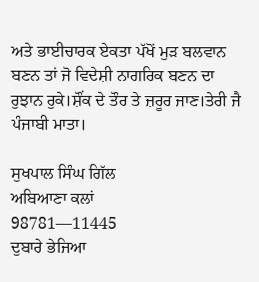ਅਤੇ ਭਾਈਚਾਰਕ ਏਕਤਾ ਪੱਖੋਂ ਮੁੜ ਬਲਵਾਨ ਬਣਨ ਤਾਂ ਜੋ ਵਿਦੇਸ਼ੀ ਨਾਗਰਿਕ ਬਣਨ ਦਾ ਰੁਝਾਨ ਰੁਕੇ।ਸ਼ੌਂਕ ਦੇ ਤੌਰ ਤੇ ਜ਼ਰੂਰ ਜਾਣ।ਤੇਰੀ ਜੈ ਪੰਜਾਬੀ ਮਾਤਾ।

ਸੁਖਪਾਲ ਸਿੰਘ ਗਿੱਲ
ਅਬਿਆਣਾ ਕਲਾਂ
98781—11445
ਦੁਬਾਰੇ ਭੇਜਿਆ